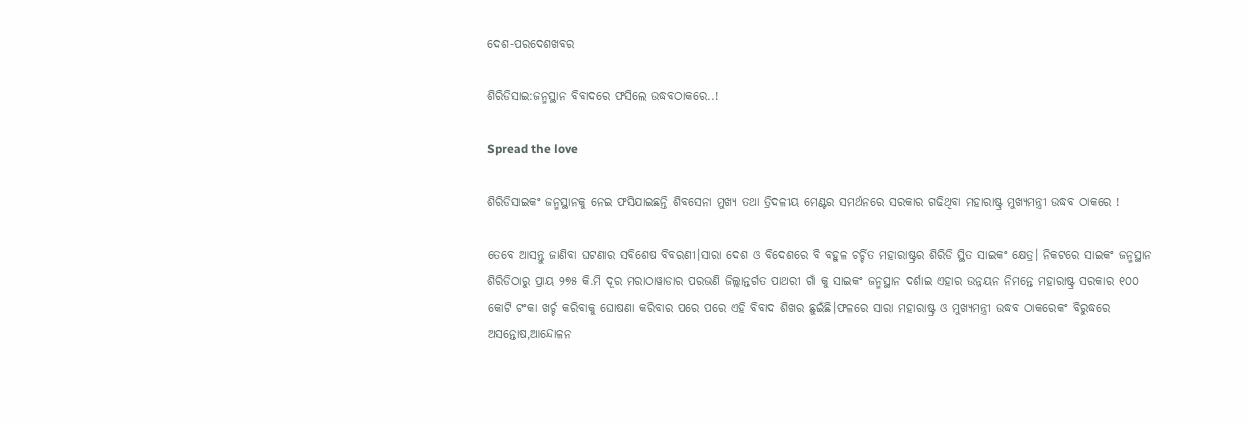ଦେଶ-ପରଦେଶଖବର

ଶିରିଡିସାଇ:ଜନ୍ମସ୍ଥାନ ବିବାଦରେ ଫସିଲେ ଉଦ୍ଧବଠାକରେ..!

Spread the love

ଶିରିଡିସାଇକଂ ଜନ୍ମସ୍ଥାନକୁ ନେଇ ଫସିଯାଇଛନ୍ତି ଶିବସେନା ମୁଖ୍ୟ ତଥା ତ୍ରିଦଳୀୟ ମେଣ୍ଟର ସମର୍ଥନରେ ସରକାର ଗଢିଥିବା ମହାରାଷ୍ଟ୍ର ମୁଖ୍ୟମନ୍ତ୍ରୀ ଉଦ୍ଧବ ଠାକରେ !

ତେବେ ଆସନ୍ତୁ ଜାଣିବା ଘଟଣାର ସବିଶେଷ ବିବରଣୀ।ସାରା ଦେଶ ଓ ବିଦେଶରେ ବି ବହୁଳ ଚର୍ଚ୍ଚିତ ମହାରାଷ୍ଟ୍ରର ଶିରିଡି ସ୍ଥିତ ସାଇକଂ କ୍ଷେତ୍ର। ନିକଟରେ ସାଇକଂ ଜନ୍ମସ୍ଥାନ ଶିରିଡିଠାରୁ ପ୍ରାୟ ୨୭୫ କି.ମି ଦୂର ମରାଠାୱାଡାର ପରଭଣି ଜିଲ୍ଲାନ୍ତର୍ଗତ ପାଥରୀ ଗାଁ କୁ ସାଇକଂ ଜନ୍ମସ୍ଥାନ ଦର୍ଶାଇ ଏହାର ଉନ୍ନୟନ ନିମନ୍ତେ ମହାରାଷ୍ଟ୍ର ସରକାର ୧୦୦ କୋଟି ଟଂକା ଖର୍ଚ୍ଚ କରିବାକୁ ଘୋଷଣା କରିବାର ପରେ ପରେ ଏହି ବିବାଦ ଶିଖର ଛୁଇଁଛି।ଫଳରେ ସାରା ମହାରାଷ୍ଟ୍ର ଓ ମୁଖ୍ୟମନ୍ତ୍ରୀ ଉଦ୍ଧବ ଠାକରେକଂ ବିରୁଦ୍ଧରେ ଅସନ୍ତୋଷ,ଆନ୍ଦୋଳନ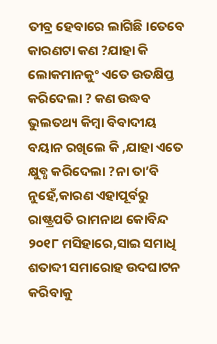ତୀବ୍ର ହେବାରେ ଲାଗିଛି।ତେବେ କାରଣଟା କଣ ?ଯାହା କି ଲୋକମାନକୁଂ ଏତେ ଉତକ୍ଷିପ୍ତ କରିଦେଲା ? କଣ ଉଦ୍ଧବ ଭୁଲତଥ୍ୟ କିମ୍ବା ବିବାଦୀୟ ବୟାନ ରଖିଲେ କି ,ଯାହା ଏତେ କ୍ଷୁବ୍ଧ କରିଦେଲା ?ନା ତା’ବି ନୁହେଁ,କାରଣ ଏହାପୂର୍ବରୁ ରାଷ୍ଟ୍ରପତି ରାମନାଥ କୋବିନ୍ଦ ୨୦୧୮ ମସିହାରେ,ସାଇ ସମାଧି ଶତାବ୍ଦୀ ସମାରୋହ ଉଦଘାଟନ କରିବାକୁ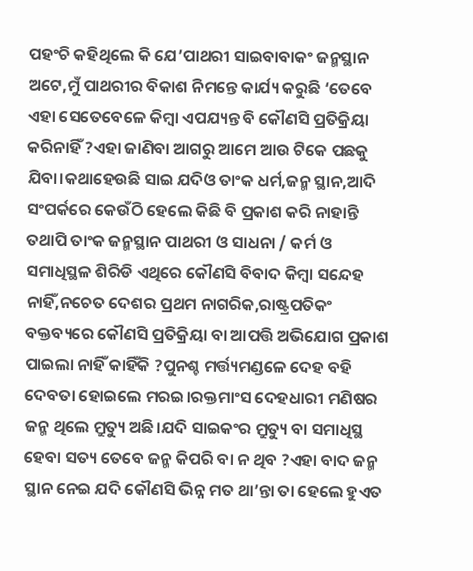ପହଂଚି କହିଥିଲେ କି ଯେ’ପାଥରୀ ସାଇବାବାକଂ ଜନ୍ମସ୍ଥାନ ଅଟେ,ମୁଁ ପାଥରୀର ବିକାଶ ନିମନ୍ତେ କାର୍ଯ୍ୟ କରୁଛି ‘ତେବେ ଏହା ସେତେବେଳେ କିମ୍ବା ଏପଯ୍ୟନ୍ତ ବି କୌଣସି ପ୍ରତିକ୍ରିୟା କରିନାହିଁ ?ଏହା ଜାଣିବା ଆଗରୁ ଆମେ ଆଉ ଟିକେ ପଛକୁ ଯିବା।କଥାହେଉଛି ସାଇ ଯଦିଓ ତାଂକ ଧର୍ମ,ଜନ୍ମ ସ୍ଥାନ,ଆଦି ସଂପର୍କରେ କେଉଁଠି ହେଲେ କିଛି ବି ପ୍ରକାଶ କରି ନାହାନ୍ତି ତଥାପି ତାଂକ ଜନ୍ମସ୍ଥାନ ପାଥରୀ ଓ ସାଧନା / କର୍ମ ଓ ସମାଧିସ୍ଥଳ ଶିରିଡି ଏଥିରେ କୌଣସି ବିବାଦ କିମ୍ବା ସନ୍ଦେହ ନାହିଁ,ନଚେତ ଦେଶର ପ୍ରଥମ ନାଗରିକ,ରାଷ୍ଟ୍ରପତିକଂ ବକ୍ତବ୍ୟରେ କୌଣସି ପ୍ରତିକ୍ରିୟା ବା ଆପତ୍ତି ଅଭିଯୋଗ ପ୍ରକାଶ ପାଇଲା ନାହିଁ କାହିଁକି ?ପୁନଶ୍ଚ ମର୍ତ୍ତ୍ୟମଣ୍ଡଳେ ଦେହ ବହି ଦେବତା ହୋଇଲେ ମରଇ।ରକ୍ତମାଂସ ଦେହଧାରୀ ମଣିଷର ଜନ୍ମ ଥିଲେ ମ୍ରୁତ୍ୟୁ ଅଛି।ଯଦି ସାଇକଂର ମ୍ରୁତ୍ୟୁ ବା ସମାଧିସ୍ଥ ହେବା ସତ୍ୟ ତେବେ ଜନ୍ମ କିପରି ବା ନ ଥିବ ?ଏହା ବାଦ ଜନ୍ମ ସ୍ଥାନ ନେଇ ଯଦି କୌଣସି ଭିନ୍ନ ମତ ଥା’ନ୍ତା ତା ହେଲେ ହୁଏତ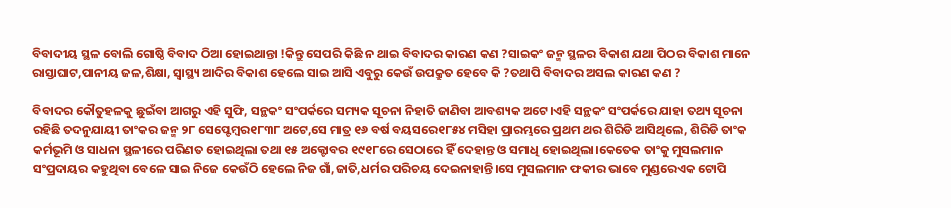ବିବାଦୀୟ ସ୍ଥଳ ବୋଲି ଗୋଷ୍ଠି ବିବାଦ ଠିଆ ହୋଇଥାନ୍ତା !କିନ୍ତୁ ସେପରି କିଛି ନ ଥାଇ ବିବାଦର କାରଣ କଣ ?ସାଇକଂ ଜନ୍ମ ସ୍ଥଳର ବିକାଶ ଯଥା ପିଠର ବିକାଶ ମାନେ ରାସ୍ତାଘାଟ,ପାନୀୟ ଜଳ,ଶିକ୍ଷା, ସ୍ୱାସ୍ଥ୍ୟ ଆଦିର ବିକାଶ ହେଲେ ସାଇ ଆସି ଏବୁରୁ କେଉଁ ଉପକ୍ରୁତ ହେବେ କି ?ତଥାପି ବିବାଦର ଅସଲ କାରଣ କଣ ?

ବିବାଦର କୌତୁହଳକୁ ଛୁଇଁବା ଆଗରୁ ଏହି ସୁଫି, ସନ୍ଥକଂ ସଂପର୍କରେ ସମ୍ୟକ ସୂଚନା ନିହାତି ଜାଣିବା ଆବଶ୍ୟକ ଅଟେ।ଏହି ସନ୍ଥକଂ ସଂପର୍କରେ ଯାହା ତଥ୍ୟ ସୂଚନା ରହିଛି ତଦନୁଯାୟୀ ତାଂକର ଜନ୍ମ ୨୮ ସେପ୍ଟେମ୍ବର୧୮୩୮ ଅଟେ,ସେ ମାତ୍ର ୧୬ ବର୍ଷ ବୟସରେ୧୮୫୪ ମସିହା ପ୍ରାରମ୍ଭରେ ପ୍ରଥମ ଥର ଶିରିଡି ଆସିଥିଲେ, ଶିରିଡି ତାଂକ କର୍ମଭୂମି ଓ ସାଧନା ସ୍ଥଳୀରେ ପରିଣତ ହୋଇଥିଲା ତଥା ୧୫ ଅକ୍ଟୋବର ୧୯୧୮ରେ ସେଠାରେ ହିଁ ଦେହାନ୍ତ ଓ ସମାଧି ହୋଇଥିଲା।କେତେକ ତାଂକୁ ମୁସଲମାନ ସଂପ୍ରଦାୟର କହୁଥିବା ବେଳେ ସାଇ ନିଜେ କେଉଁଠି ହେଲେ ନିଜ ଗାଁ,ଜାତି,ଧର୍ମର ପରିଚୟ ଦେଇନାହାନ୍ତି।ସେ ମୁସଲମାନ ଫକୀର ଭାବେ ମୁଣ୍ଡରେଏକ ଟୋପି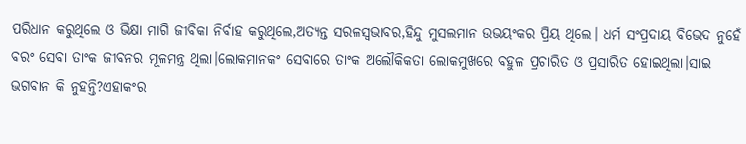ପରିଧାନ କରୁଥିଲେ ଓ ଭିକ୍ଷା ମାଗି ଜୀବିକା ନିର୍ବାହ କରୁଥିଲେ,ଅତ୍ୟନ୍ତ ସରଳସ୍ୱଭାବର,ହିନ୍ଦୁ ମୁସଲମାନ ଉଭୟଂକର ପ୍ରିୟ ଥିଲେ। ଧର୍ମ ସଂପ୍ରଦାୟ ବିଭେଦ ନୁହେଁ ବରଂ ସେବା ତାଂକ ଜୀବନର ମୂଳମନ୍ତ୍ର ଥିଲା।ଲୋକମାନକଂ ସେବାରେ ତାଂକ ଅଲୌକିକତା ଲୋକମୁଖରେ ବହୁଳ ପ୍ରଚାରିତ ଓ ପ୍ରସାରିତ ହୋଇଥିଲା।ସାଇ ଭଗବାନ କି ନୁହନ୍ତି?ଏହାକଂର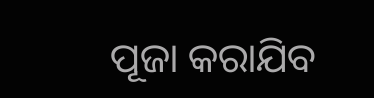ପୂଜା କରାଯିବ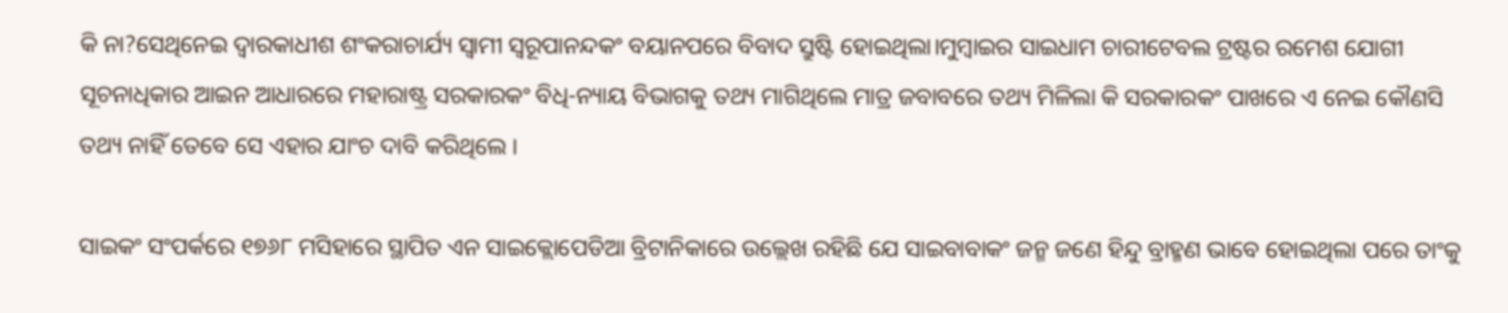କି ନା?ସେଥିନେଇ ଦ୍ୱାରକାଧୀଶ ଶଂକରାଚାର୍ଯ୍ୟ ସ୍ୱାମୀ ସ୍ୱରୂପାନନ୍ଦକଂ ବୟାନପରେ ବିବାଦ ସ୍ରୁଷ୍ଟି ହୋଇଥିଲା।ମୁମ୍ବାଇର ସାଇଧାମ ଚାରୀଟେବଲ ଟ୍ରଷ୍ଟର ରମେଶ ଯୋଗୀ ସୂଚନାଧିକାର ଆଇନ ଆଧାରରେ ମହାରାଷ୍ଟ୍ର ସରକାରକଂ ବିଧି-ନ୍ୟାୟ ବିଭାଗକୁ ତଥ୍ୟ ମାଗିଥିଲେ ମାତ୍ର ଜବାବରେ ତଥ୍ୟ ମିଳିଲା କି ସରକାରକଂ ପାଖରେ ଏ ନେଇ କୌଣସି ତଥ୍ୟ ନାହିଁ ତେବେ ସେ ଏହାର ଯାଂଚ ଦାବି କରିଥିଲେ ।

ସାଇକଂ ସଂପର୍କରେ ୧୭୬୮ ମସିହାରେ ସ୍ଥାପିତ ଏନ ସାଇକ୍ଲୋପେଡିଆ ବ୍ରିଟାନିକାରେ ଉଲ୍ଲେଖ ରହିଛି ଯେ ସାଇବାବାକଂ ଜନ୍ମ ଜଣେ ହିନ୍ଦୁ ବ୍ରାହ୍ମଣ ଭାବେ ହୋଇଥିଲା ପରେ ତାଂକୁ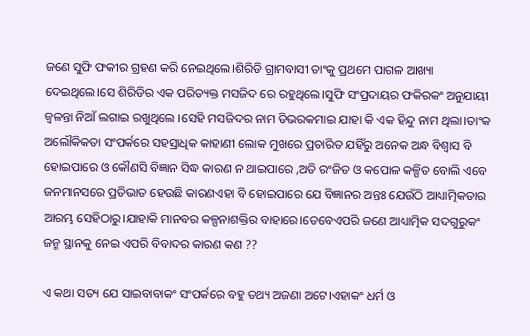ଜଣେ ସୁଫି ଫକୀର ଗ୍ରହଣ କରି ନେଇଥିଲେ।ଶିରିଡି ଗ୍ରାମବାସୀ ତାଂକୁ ପ୍ରଥମେ ପାଗଳ ଆଖ୍ୟା ଦେଇଥିଲେ।ସେ ଶିରିଡିର ଏକ ପରିତ୍ୟକ୍ତ ମସଜିଦ ରେ ରହୁଥିଲେ।ସୁଫି ସଂପ୍ରଦାୟର ଫକିରକଂ ଅନୁଯାୟୀ ଜ୍ୱଳନ୍ତା ନିଆଁ ଲଗାଇ ରଖୁଥିଲେ ।ସେହି ମସଜିଦର ନାମ ଡିଭରକମାଇ ଯାହା କି ଏକ ହିନ୍ଦୁ ନାମ ଥିଲା।ତାଂକ ଅଲୌକିକତା ସଂପର୍କରେ ସହସ୍ରାଧିକ କାହାଣୀ ଲୋକ ମୁଖରେ ପ୍ରଚାରିତ ଯହିଁରୁ ଅନେକ ଅନ୍ଧ ବିଶ୍ୱାସ ବି ହୋଇପାରେ ଓ କୌଣସି ବିଜ୍ଞାନ ସିଦ୍ଧ କାରଣ ନ ଥାଇପାରେ ,ଅତି ରଂଜିତ ଓ କପୋଳ କଳ୍ପିତ ବୋଲି ଏବେ ଜନମାନସରେ ପ୍ରତିଭାତ ହେଉଛି କାରଣଏହା ବି ହୋଇପାରେ ଯେ ବିଜ୍ଞାନର ଅନ୍ତଃ ଯେଉଁଠି ଆଧ୍ୟାତ୍ମିକତାର ଆରମ୍ଭ ସେହିଠାରୁ।ଯାହାକି ମାନବର କଳ୍ପନାଶକ୍ତିର ବାହାରେ।ତେବେଏପରି ଜଣେ ଆଧ୍ୟାତ୍ମିକ ସଦଗୁରୁକଂ ଜନ୍ମ ସ୍ଥାନକୁ ନେଇ ଏପରି ବିବାଦର କାରଣ କଣ ??

ଏ କଥା ସତ୍ୟ ଯେ ସାଇବାବାକଂ ସଂପର୍କରେ ବହୁ ତଥ୍ୟ ଅଜଣା ଅଟେ।ଏହାକଂ ଧର୍ମ ଓ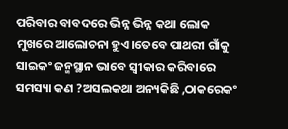ପରିବାର ବାବଦରେ ଭିନ୍ନ ଭିନ୍ନ କଥା ଲୋକ ମୁଖରେ ଆଲୋଚନା ହୁଏ।ତେବେ ପାଥରୀ ଗାଁକୁ ସାଇକଂ ଜନ୍ମସ୍ଥାନ ଭାବେ ସ୍ୱୀକାର କରିବାରେ ସମସ୍ୟା କଣ ?ଅସଲକଥା ଅନ୍ୟକିଛି ,ଠାକରେକଂ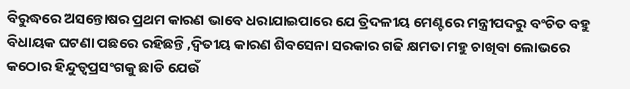ବିରୁଦ୍ଧରେ ଅସନ୍ତୋଷର ପ୍ରଥମ କାରଣ ଭାବେ ଧରାଯାଇପାରେ ଯେ ତ୍ରିଦଳୀୟ ମେଣ୍ଟରେ ମନ୍ତ୍ରୀପଦରୁ ବଂଚିତ ବହୁ ବିଧାୟକ ଘଟଣା ପଛରେ ରହିଛନ୍ତି ,ଦ୍ୱିତୀୟ କାରଣ ଶିବସେନା ସରକାର ଗଢି କ୍ଷମତା ମହୁ ଚାଖିବା ଲୋଭରେ କଠୋର ହିନ୍ଦୁତ୍ୱପ୍ରସଂଗକୁ ଛାଡି ଯେଉଁ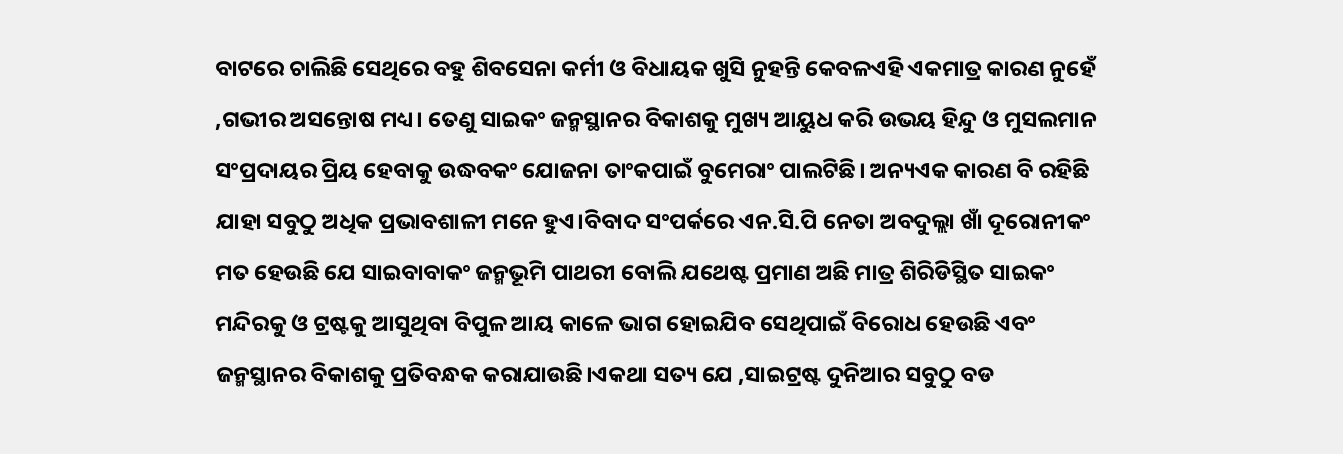ବାଟରେ ଚାଲିଛି ସେଥିରେ ବହୁ ଶିବସେନା କର୍ମୀ ଓ ବିଧାୟକ ଖୁସି ନୁହନ୍ତି କେବଳଏହି ଏକମାତ୍ର କାରଣ ନୁହେଁ ,ଗଭୀର ଅସନ୍ତୋଷ ମଧ୍ୟ। ତେଣୁ ସାଇକଂ ଜନ୍ମସ୍ଥାନର ବିକାଶକୁ ମୁଖ୍ୟ ଆୟୁଧ କରି ଉଭୟ ହିନ୍ଦୁ ଓ ମୁସଲମାନ ସଂପ୍ରଦାୟର ପ୍ରିୟ ହେବାକୁ ଉଦ୍ଧବକଂ ଯୋଜନା ତାଂକପାଇଁ ବୁମେରାଂ ପାଲଟିଛି। ଅନ୍ୟଏକ କାରଣ ବି ରହିଛି ଯାହା ସବୁଠୁ ଅଧିକ ପ୍ରଭାବଶାଳୀ ମନେ ହୁଏ।ବିବାଦ ସଂପର୍କରେ ଏନ.ସି.ପି ନେତା ଅବଦୁଲ୍ଲା ଖାଁ ଦୂରୋନୀକଂ ମତ ହେଉଛି ଯେ ସାଇବାବାକଂ ଜନ୍ମଭୂମି ପାଥରୀ ବୋଲି ଯଥେଷ୍ଟ ପ୍ରମାଣ ଅଛି ମାତ୍ର ଶିରିଡିସ୍ଥିତ ସାଇକଂ ମନ୍ଦିରକୁ ଓ ଟ୍ରଷ୍ଟକୁ ଆସୁଥିବା ବିପୁଳ ଆୟ କାଳେ ଭାଗ ହୋଇଯିବ ସେଥିପାଇଁ ବିରୋଧ ହେଉଛି ଏବଂ ଜନ୍ମସ୍ଥାନର ବିକାଶକୁ ପ୍ରତିବନ୍ଧକ କରାଯାଉଛି।ଏକଥା ସତ୍ୟ ଯେ ,ସାଇଟ୍ରଷ୍ଟ ଦୁନିଆର ସବୁଠୁ ବଡ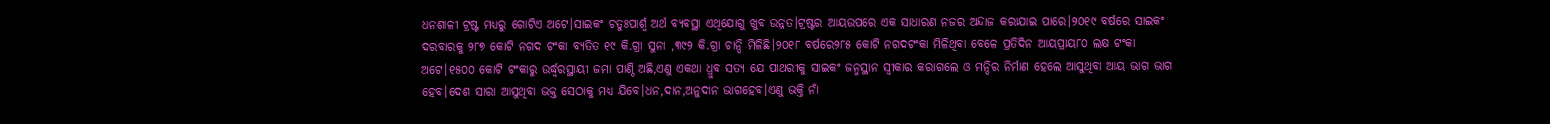ଧନଶାଳୀ ଟ୍ରଷ୍ଟ ମଧ୍ୟରୁ ଗୋଟିଏ ଅଟେ।ସାଇକଂ ଚତୁଃପାର୍ଶ୍ୱ ଅର୍ଥ ବ୍ୟବସ୍ଥା ଏଥିଯୋଗୁ ଖୁବ ଉନ୍ନତ।ଟ୍ରଷ୍ଟର ଆୟଉପରେ ଏକ ସାଧାରଣ ନଜର ଅନ୍ଦାଜ କରାଯାଇ ପାରେ।୨୦୧୯ ବର୍ଷରେ ସାଇକଂ ଦରବାରକୁ ୨୮୭ କୋଟି ନଗଦ ଟଂକା ବ୍ୟତିତ ୧୯ କି.ଗ୍ରା ସୁନା ,୩୯୨ କି.ଗ୍ରା ଚାନ୍ଦି ମିଳିଛି।୨୦୧୮ ବର୍ଷରେ୨୮୫ କୋଟି ନଗଦଟଂକା ମିଳିଥିବା ବେଳେ ପ୍ରତିଦିନ ଆୟପ୍ରାୟ୮୦ ଲକ୍ଷ ଟଂକା ଅଟେ।୧୫୦୦ କୋଟି ଟଂକାରୁ ଉର୍ଦ୍ଧ୍ୱରସ୍ଥାୟୀ ଜମା ପାଣ୍ଠି ଅଛି,ଏଣୁ ଏକଥା ଧ୍ରୁବ ସତ୍ୟ ଯେ ପାଥରୀକୁ ସାଇକଂ ଜନ୍ମସ୍ଥାନ ସ୍ୱୀକାର କରାଗଲେ ଓ ମନ୍ଦିର ନିର୍ମାଣ ହେଲେ ଆସୁଥିବା ଆୟ ଭାଗ ଭାଗ ହେବ।ଦେଶ ସାରା ଆସୁଥିବା ଭକ୍ତ ସେଠାକୁ ମଧ୍ୟ ଯିବେ।ଧନ,ଦାନ,ଅନୁଦାନ ଭାଗହେବ।ଏଣୁ ଭକ୍ତି ନାଁ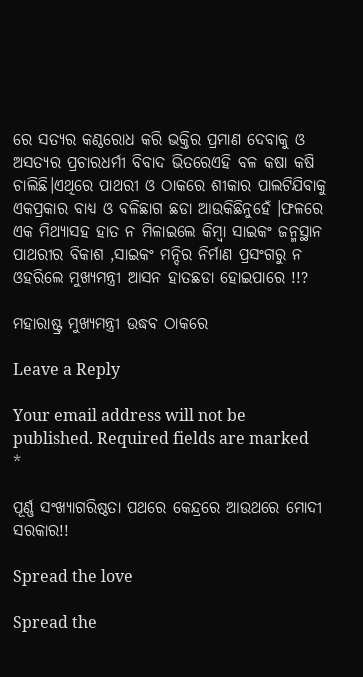ରେ ସତ୍ୟର କଣ୍ଠରୋଧ କରି ଭକ୍ତିର ପ୍ରମାଣ ଦେବାକୁ ଓ ଅସତ୍ୟର ପ୍ରଚାରଧର୍ମୀ ବିବାଦ ଭିତରେଏହି ବଳ କଷା କଷି ଚାଲିଛି।ଏଥିରେ ପାଥରୀ ଓ ଠାକରେ ଶୀକାର ପାଲଟିଯିବାକୁ ଏକପ୍ରକାର ବାଧ୍ୟ ଓ ବଳିଛାଗ ଛଡା ଆଉକିଛିନୁହେଁ ।ଫଳରେ ଏକ ମିଥ୍ୟାସହ ହାତ ନ ମିଳାଇଲେ କିମ୍ବା ସାଇକଂ ଜନ୍ମସ୍ଥାନ ପାଥରୀର ବିକାଶ ,ସାଇକଂ ମନ୍ଦିର ନିର୍ମାଣ ପ୍ରସଂଗରୁ ନ ଓହରିଲେ ମୁଖ୍ୟମନ୍ତ୍ରୀ ଆସନ ହାତଛଡା ହୋଇପାରେ !!?

ମହାରାଷ୍ଟ୍ର ମୁଖ୍ୟମନ୍ତ୍ରୀ ଉଦ୍ଧବ ଠାକରେ

Leave a Reply

Your email address will not be published. Required fields are marked *

ପୂର୍ଣ୍ଣ ସଂଖ୍ୟାଗରିଷ୍ଠତା ପଥରେ କେନ୍ଦ୍ରରେ ଆଉଥରେ ମୋଦୀ ସରକାର!!

Spread the love

Spread the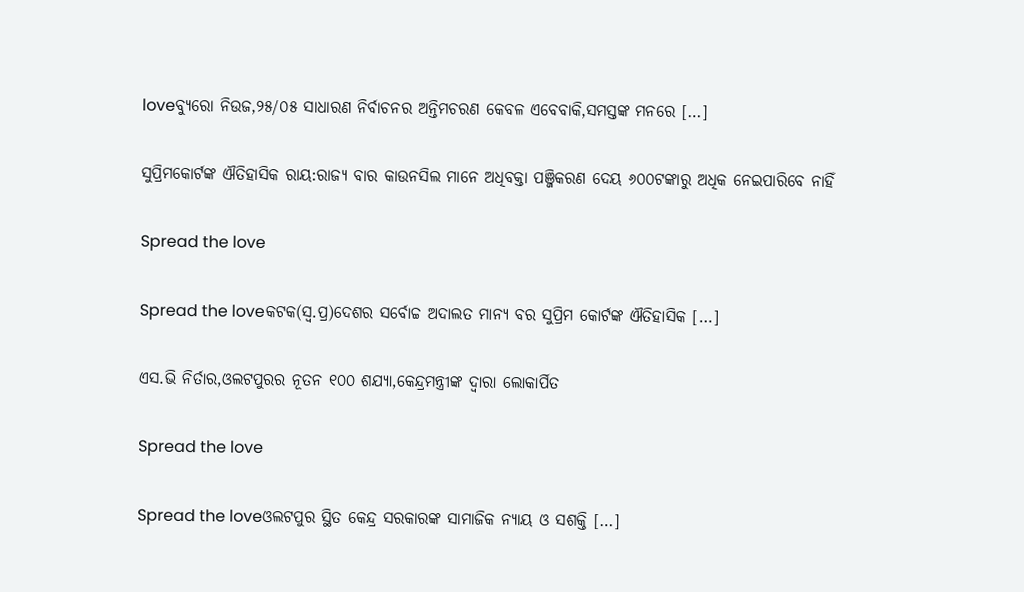loveବ୍ୟୁରୋ ନିଉଜ,୨୫/୦୫ ସାଧାରଣ ନିର୍ବାଚନର ଅନ୍ତିମଚରଣ କେବଳ ଏବେବାକି,ସମସ୍ତଙ୍କ ମନରେ […]

ସୁପ୍ରିମକୋର୍ଟଙ୍କ ଐତିହାସିକ ରାୟ:ରାଜ୍ୟ ବାର କାଉନସିଲ ମାନେ ଅଧିବକ୍ତା ପଞ୍ଜିକରଣ ଦେୟ ୬୦୦ଟଙ୍କାରୁ ଅଧିକ ନେଇପାରିବେ ନାହିଁ

Spread the love

Spread the loveକଟକ(ସ୍ଵ.ପ୍ର)ଦେଶର ସର୍ବୋଚ୍ଚ ଅଦାଲତ ମାନ୍ୟ ବର ସୁପ୍ରିମ କୋର୍ଟଙ୍କ ଐତିହାସିକ […]

ଏସ.ଭି ନିର୍ତାର,ଓଲଟପୁରର ନୂତନ ୧୦୦ ଶଯ୍ୟା,କେନ୍ଦ୍ରମନ୍ତ୍ରୀଙ୍କ ଦ୍ୱାରା ଲୋକାର୍ପିତ

Spread the love

Spread the loveଓଲଟପୁର ସ୍ଥିତ କେନ୍ଦ୍ର ସରକାରଙ୍କ ସାମାଜିକ ନ୍ୟାୟ ଓ ସଶକ୍ତି […]